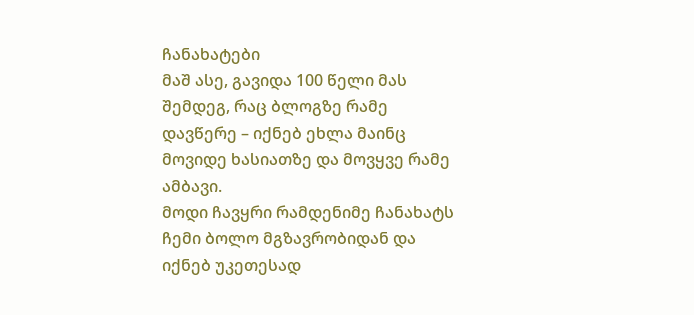ჩანახატები
მაშ ასე, გავიდა 100 წელი მას შემდეგ, რაც ბლოგზე რამე დავწერე – იქნებ ეხლა მაინც მოვიდე ხასიათზე და მოვყვე რამე ამბავი.
მოდი ჩავყრი რამდენიმე ჩანახატს ჩემი ბოლო მგზავრობიდან და იქნებ უკეთესად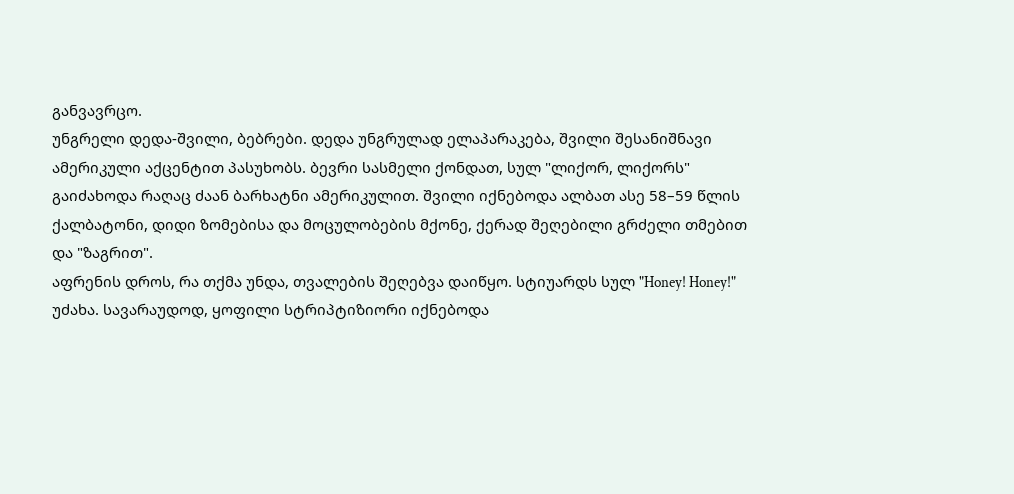განვავრცო.
უნგრელი დედა-შვილი, ბებრები. დედა უნგრულად ელაპარაკება, შვილი შესანიშნავი ამერიკული აქცენტით პასუხობს. ბევრი სასმელი ქონდათ, სულ "ლიქორ, ლიქორს" გაიძახოდა რაღაც ძაან ბარხატნი ამერიკულით. შვილი იქნებოდა ალბათ ასე 58–59 წლის ქალბატონი, დიდი ზომებისა და მოცულობების მქონე, ქერად შეღებილი გრძელი თმებით და "ზაგრით".
აფრენის დროს, რა თქმა უნდა, თვალების შეღებვა დაიწყო. სტიუარდს სულ "Honey! Honey!" უძახა. სავარაუდოდ, ყოფილი სტრიპტიზიორი იქნებოდა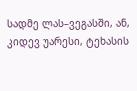სადმე ლას–ვეგასში, ან, კიდევ უარესი, ტეხასის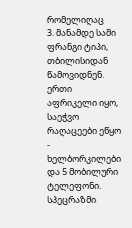რომელიღაც
3. მანამდე სამი ფრანგი ტიპი, თბილისიდან წამოვიდნენ. ერთი აფრიკელი იყო, საეჭვო რაღაცეები ეწყო - ხელბორკილები და 5 მობილური ტელეფონი. სპეცრაზმი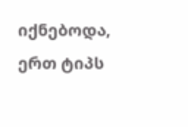იქნებოდა, ერთ ტიპს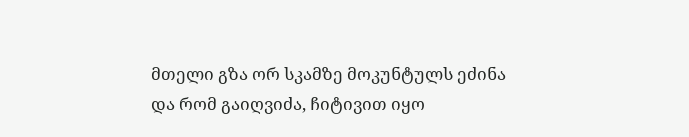მთელი გზა ორ სკამზე მოკუნტულს ეძინა და რომ გაიღვიძა, ჩიტივით იყო